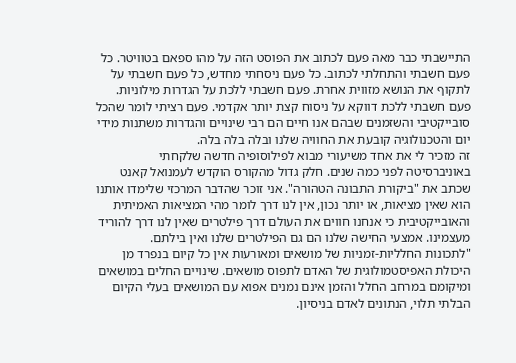התיישבתי כבר מאה פעם לכתוב את הפוסט הזה על מהו ספאם בטוויטר. כל פעם חשבתי והתחלתי לכתוב. כל פעם ניסחתי מחדש, כל פעם חשבתי על לתקוף את הנושא מזווית אחרת. פעם חשבתי ללכת על הגדרות מילוניות. פעם חשבתי ללכת דווקא על ניסוח קצת יותר אקדמי. פעם רציתי לומר שהכל סובייקטיבי והשזמנים שבהם אנו חיים הם רבי שינויים והגדרות משתנות מידי יום והטכנולוגיה קובעת את החוויה שלנו ובלה בלה בלה.
זה מזכיר לי את אחד משיעורי מבוא לפילוסופיה חדשה שלקחתי באוניברסיטה לפני כמה שנים. חלק גדול מהקורס הוקדש לעמנואל קאנט שכתב את "ביקורת התבונה הטהורה". אני זוכר שהדבר המרכזי שלימדו אותנו הוא שאין מציאות, או יותר נכון, אין לנו דרך לומר מהי המציאות האמיתית והאובייקטיבית כי אנחנו חווים את העולם דרך פילטרים שאין לנו דרך להוריד מעצמינו. אמצעי החישה שלנו הם גם הפילטרים שלנו ואין בילתם.
"לתכונות החלליות-זמניות של מושאים ומאורעות אין כל קיום בנפרד מן היכולת האפיסטמולוגית של האדם לתפוס מושאים. שינויים החלים במושאים ומיקומם במרחב החלל והזמן אינם נמנים אפוא עם המושאים בעלי הקיום הבלתי תלוי, הנתונים לאדם בניסיון.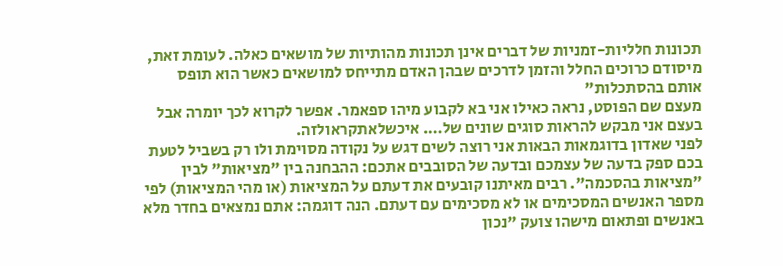תכונות חלליות-זמניות של דברים אינן תכונות מהותיות של מושאים כאלה. לעומת זאת, מיסודם כרוכים החלל והזמן לדרכים שבהן האדם מתייחס למושאים כאשר הוא תופס אותם בהסתכלות"
מעצם שם הפוסט, נראה כאילו אני בא לקבוע מיהו ספאמר. אפשר לקרוא לכך יומרה אבל בעצם אני מבקש להראות סוגים שונים של…. איכשלאתקראולזה.
לפני שאדון בדוגמאות הבאות אני רוצה לשים דגש על נקודה מסוימת ולו רק בשביל לטעת בכם ספק בדעה של עצמכם ובדעה של הסובבים אתכם: ההבחנה בין "מציאות" לבין "מציאות בהסכמה". רבים מאיתנו קובעים את דעתם על המציאות (או מהי המציאות) לפי מספר האנשים המסכימים או לא מסכימים עם דעתם. הנה דוגמה: אתם נמצאים בחדר מלא באנשים ופתאום מישהו צועק "נכון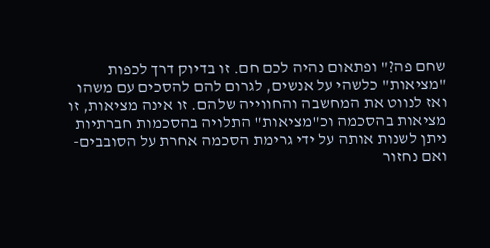שחם פה?" ופתאום נהיה לכם חם. זו בדיוק דרך לכפות "מציאות" כלשהי על אנשים, לגרום להם להסכים עם משהו ואז לנווט את המחשבה והחווייה שלהם. זו אינה מציאות, זו מציאות בהסכמה וכ"מציאות" התלויה בהסכמות חברתיות ניתן לשנות אותה על ידי גרימת הסכמה אחרת על הסובבים- ואם נחזור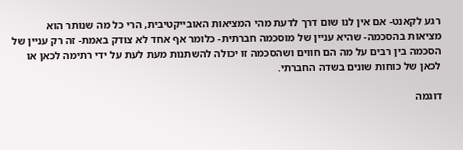רגע לקאנט- אם אין לנו שום דרך לדעת מהי המציאות האובייקטיבית, הרי כל מה שנותר הוא מציאות בהסכמה- שהיא עניין של מוסכמה חברתית- כלומר אף אחד לא צודק באמת- זה רק עניין של הסכמה בין רבים על מה הם חווים ושהסכמה זו יכולה להשתנות מעת לעת על ידי רתימה לכאן או לכאן של כוחות שונים בשדה החברתי.

דוגמה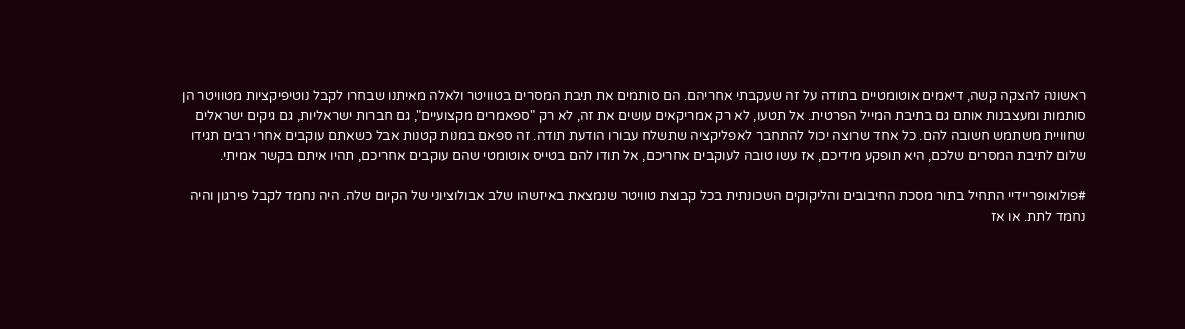ראשונה להצקה קשה, דיאמים אוטומטיים בתודה על זה שעקבתי אחריהם. הם סותמים את תיבת המסרים בטוויטר ולאלה מאיתנו שבחרו לקבל נוטיפיקציות מטוויטר הן סותמות ומעצבנות אותם גם בתיבת המייל הפרטית. אל תטעו, לא רק אמריקאים עושים את זה, לא רק "ספאמרים מקצועיים", גם חברות ישראליות, גם גיקים ישראלים שחוויית משתמש חשובה להם. כל אחד שרוצה יכול להתחבר לאפליקציה שתשלח עבורו הודעת תודה. זה ספאם במנות קטנות אבל כשאתם עוקבים אחרי רבים תגידו שלום לתיבת המסרים שלכם, היא תופקע מידיכם, אז עשו טובה לעוקבים אחריכם, אל תודו להם בטייס אוטומטי שהם עוקבים אחריכם, תהיו איתם בקשר אמיתי.

#פולואופריידיי התחיל בתור מסכת החיבובים והליקוקים השכונתית בכל קבוצת טוויטר שנמצאת באיזשהו שלב אבולוציוני של הקיום שלה. היה נחמד לקבל פירגון והיה נחמד לתת. או אז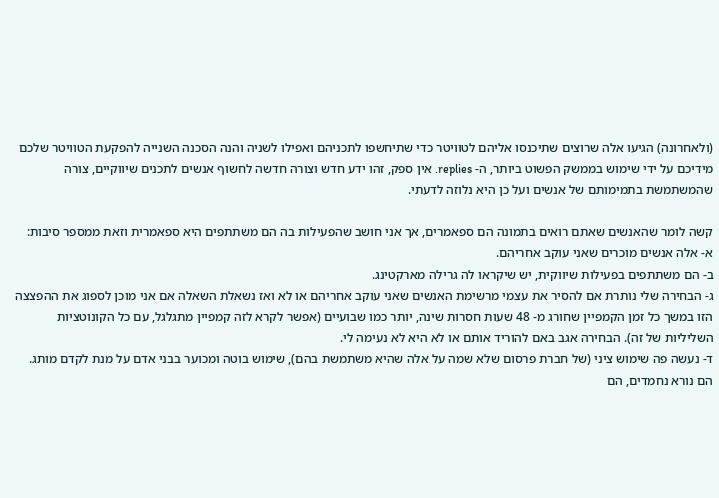(ולאחרונה) הגיעו אלה שרוצים שתיכנסו אליהם לטוויטר כדי שתיחשפו לתכניהם ואפילו לשניה והנה הסכנה השנייה להפקעת הטוויטר שלכם מידיכם על ידי שימוש בממשק הפשוט ביותר, ה- replies. אין ספק, זהו ידע חדש וצורה חדשה לחשוף אנשים לתכנים שיווקיים, צורה שהמשתמשת בתמימותם של אנשים ועל כן היא נלוזה לדעתי.

קשה לומר שהאנשים שאתם רואים בתמונה הם ספאמרים, אך אני חושב שהפעילות בה הם משתתפים היא ספאמרית וזאת ממספר סיבות:
א- אלה אנשים מוכרים שאני עוקב אחריהם.
ב- הם משתתפים בפעילות שיווקית, יש שיקראו לה גרילה מארקטינג.
ג- הבחירה שלי נותרת אם להסיר את עצמי מרשימת האנשים שאני עוקב אחריהם או לא ואז נשאלת השאלה אם אני מוכן לספוג את ההפצצה הזו במשך כל זמן הקמפיין שחורג מ- 48 שעות חסרות שינה, יותר כמו שבועיים (אפשר לקרא לזה קמפיין מתגלגל, עם כל הקונוטציות השליליות של זה). הבחירה אגב באם להוריד אותם או לא היא לא נעימה לי.
ד- נעשה פה שימוש ציני (של חברת פרסום שלא שמה על אלה שהיא משתמשת בהם), שימוש בוטה ומכוער בבני אדם על מנת לקדם מותג. הם נורא נחמדים, הם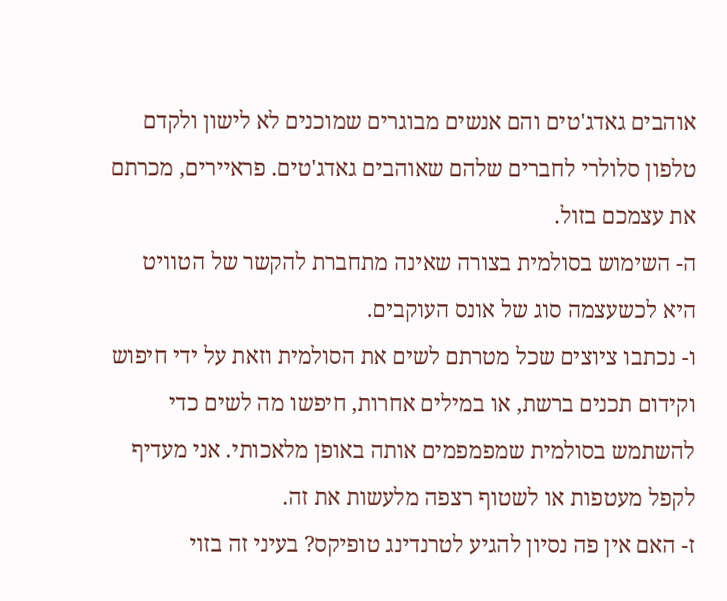אוהבים גאדג'טים והם אנשים מבוגרים שמוכנים לא לישון ולקדם טלפון סלולרי לחברים שלהם שאוהבים גאדג'טים. פראיירים, מכרתם את עצמכם בזול.
ה- השימוש בסולמית בצורה שאינה מתחברת להקשר של הטוויט היא לכשעצמה סוג של אונס העוקבים.
ו- נכתבו ציוצים שכל מטרתם לשים את הסולמית וזאת על ידי חיפוש וקידום תכנים ברשת, או במילים אחרות, חיפשו מה לשים כדי להשתמש בסולמית שמפמפמים אותה באופן מלאכותי. אני מעדיף לקפל מעטפות או לשטוף רצפה מלעשות את זה.
ז- האם אין פה נסיון להגיע לטרנדינג טופיקס? בעיני זה בזוי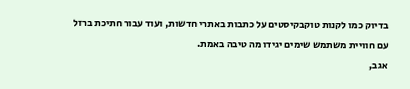בדיוק כמו לקנות טוקבקיסטים על כתבות באתרי חדשות, ועוד עבור חתיכת ברזל עם חוויית משתמש שימים יגידו מה טיבה באמת.
אגב,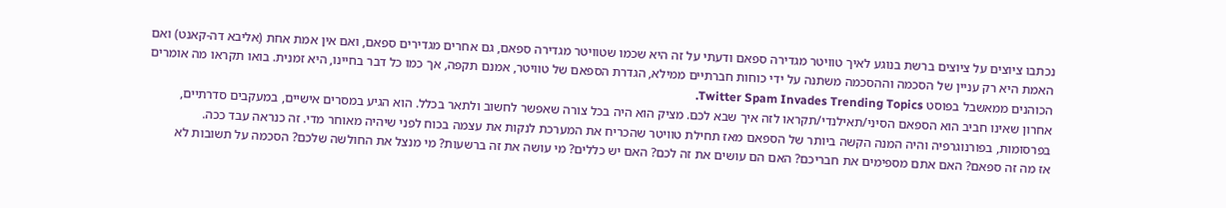נכתבו ציוצים על ציוצים ברשת בנוגע לאיך טוויטר מגדירה ספאם ודעתי על זה היא שכמו שטוויטר מגדירה ספאם, גם אחרים מגדירים ספאם, ואם אין אמת אחת (אליבא דה-קאנט) ואם האמת היא רק עניין של הסכמה וההסכמה משתנה על ידי כוחות חברתיים ממילא, הגדרת הספאם של טוויטר, אמנם תקפה, אך כמו כל דבר בחיינו, היא זמנית. בואו תקראו מה אומרים הכוהנים ממאשבל בפוסט Twitter Spam Invades Trending Topics.
אחרון שאינו חביב הוא הספאם הסיני/תאילנדי/תקראו לזה איך שבא לכם. מציק הוא היה בכל צורה שאפשר לחשוב ולתאר בכלל. הוא הגיע במסרים אישיים, במעקבים סדרתיים, בפרסומות, בפורנוגרפיה והיה המנה הקשה ביותר של הספאם מאז תחילת טוויטר שהכריח את המערכת לנקות את עצמה בכוח לפני שיהיה מאוחר מדי. זה כנראה עבד ככה.
אז מה זה ספאם? האם אתם מספימים את חבריכם? האם הם עושים את זה לכם? האם יש כללים? מי עושה את זה ברשעות? מי מנצל את החולשה שלכם? הסכמה על תשובות לא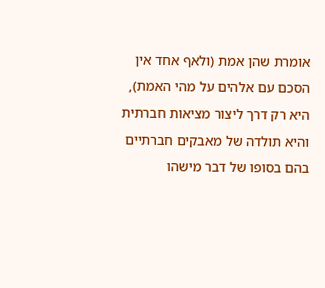אומרת שהן אמת (ולאף אחד אין הסכם עם אלהים על מהי האמת), היא רק דרך ליצור מציאות חברתית והיא תולדה של מאבקים חברתיים בהם בסופו של דבר מישהו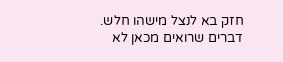חזק בא לנצל מישהו חלש. דברים שרואים מכאן לא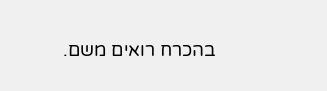בהכרח רואים משם.